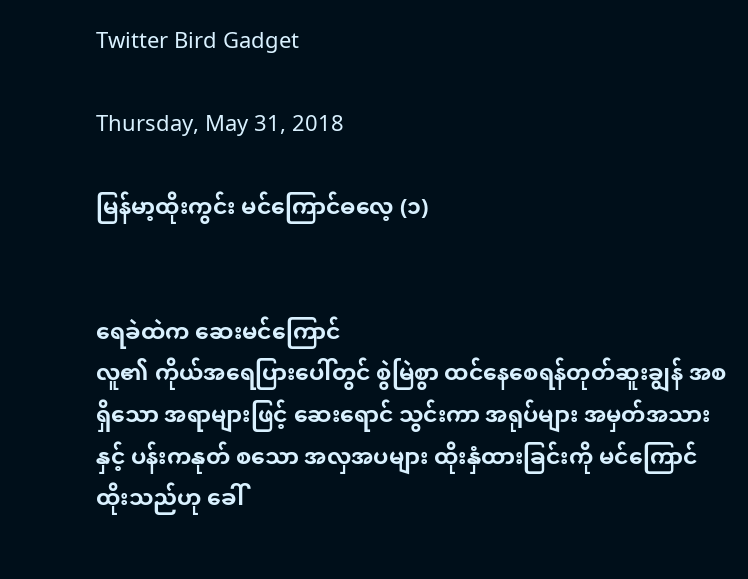Twitter Bird Gadget

Thursday, May 31, 2018

မြန်မာ့ထိုးကွင်း မင်ကြောင်ဓလေ့ (၁)


ရေခဲထဲက ဆေးမင်ကြောင်
လူ၏ ကိုယ်အရေပြားပေါ်တွင် စွဲမြဲစွာ ထင်နေစေရန်တုတ်ဆူးချွန် အစရှိသော အရာများဖြင့် ဆေးရောင် သွင်းကာ အရုပ်များ အမှတ်အသားနှင့် ပန်းကနုတ် စသော အလှအပများ ထိုးနှံထားခြင်းကို မင်ကြောင် ထိုးသည်ဟု ခေါ်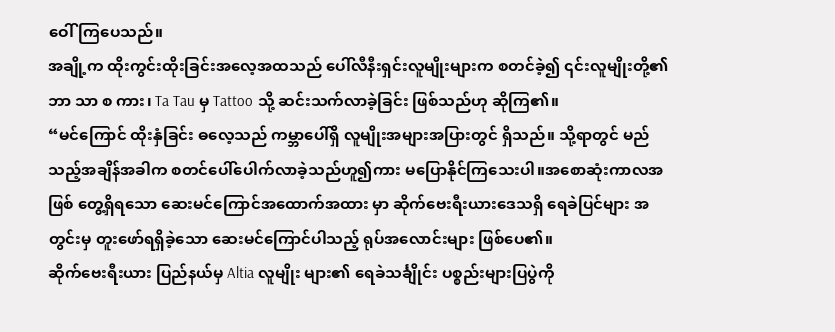ဝေါ်ကြပေသည်။
အချို့က ထိုးကွင်းထိုးခြင်းအလေ့အထသည် ပေါ်လီနီးရှင်းလူမျိုးများက စတင်ခဲ့၍ ၎င်းလူမျိုးတို့၏ ဘာ သာ စ ကား၊ Ta Tau မှ Tattoo သို့ ဆင်းသက်လာခဲ့ခြင်း ဖြစ်သည်ဟု ဆိုကြ၏။
“မင်ကြောင် ထိုးနှံခြင်း ဓလေ့သည် ကမ္ဘာပေါ်ရှိ လူမျိုးအများအပြားတွင် ရှိသည်။ သို့ရာတွင် မည်သည့်အချိန်အခါက စတင်ပေါ်ပေါက်လာခဲ့သည်ဟူ၍ကား မပြောနိုင်ကြသေးပါ။အစောဆုံးကာလအဖြစ် တွေ့ရှိရသော ဆေးမင်ကြောင်အထောက်အထား မှာ ဆိုက်ဗေးရီးယားဒေသရှိ ရေခဲပြင်များ အတွင်းမှ တူးဖော်ရရှိခဲ့သော ဆေးမင်ကြောင်ပါသည့် ရုပ်အလောင်းများ ဖြစ်ပေ၏။
ဆိုက်‌ဗေးရီးယား ပြည်နယ်မှ Altia လူမျိုး များ၏ ရေခဲသင်္ချိုင်း ပစ္စည်းများပြပွဲကို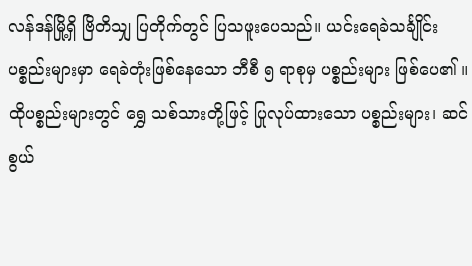လန်ဒန်မြို့ရှိ ဗြိတိသျှ ပြတိုက်တွင် ပြသဖူးပေသည်။ ယင်းရေခဲသင်္ချိုင်း ပစ္စည်းများမှာ ရေခဲတုံးဖြစ်နေသော ဘီစီ ၅ ရာစုမှ ပစ္စည်းများ ဖြစ်ပေ၏ ။ ထိုပစ္စည်းများတွင် ရွှေ သစ်သားတို့ဖြင့် ပြုလုပ်ထားသော ပစ္စည်းများ၊ ဆင်စွယ်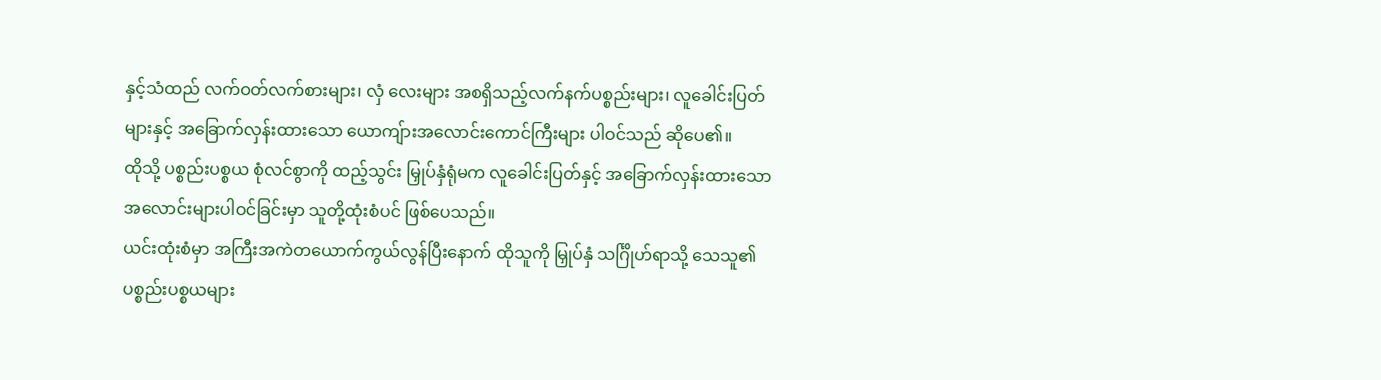နှင့်သံထည် လက်ဝတ်လက်စားများ၊ လှံ လေးများ အစရှိသည့်လက်နက်ပစ္စည်းများ၊ လူခေါင်းပြတ်များနှင့် အခြောက်လှန်းထားသော ယောကျ်ားအလောင်းကောင်ကြီးများ ပါဝင်သည် ဆိုပေ၏။
ထိုသို့ ပစ္စည်းပစ္စယ စုံလင်စွာကို ထည့်သွင်း မြှုပ်နှံရုံမက လူခေါင်းပြတ်နှင့် အခြောက်လှန်းထားသော အလောင်းများပါဝင်ခြင်းမှာ သူတို့ထုံးစံပင် ဖြစ်ပေသည်။
ယင်းထုံးစံမှာ အကြီးအကဲတယောက်ကွယ်လွန်ပြီးနောက် ထိုသူကို မြှုပ်နှံ သင်္ဂြိုဟ်ရာသို့ သေသူ၏ ပစ္စည်းပစ္စယများ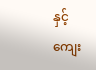နှင့် ကျေး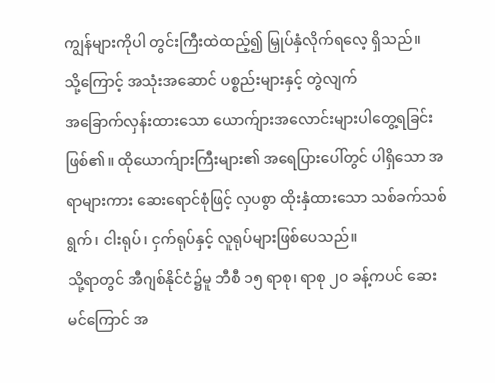ကျွန်များကိုပါ တွင်းကြီးထဲထည့်၍ မြှုပ်နှံလိုက်ရလေ့ ရှိသည်။
သို့ကြောင့် အသုံးအဆောင် ပစ္စည်းများနှင့် တွဲလျက်
အခြောက်လှန်းထားသော ယောက်ျားအလောင်းများပါ‌တွေ့ရခြင်းဖြစ်၏။ ထိုယောက်ျားကြီးများ၏ အရေပြားပေါ်တွင် ပါရှိသော အရာများကား ဆေးရောင်စုံဖြင့် လှပစွာ ထိုးနှံထားသော သစ်ခက်သစ်ရွက်၊ ငါးရုပ်၊ ငှက်ရုပ်နှင့် လူရုပ်များဖြစ်ပေသည်။
သို့ရာတွင် အီဂျစ်နိုင်ငံ၌မူ ဘီစီ ၁၅ ရာစု၊ ရာစု ၂၀ ခန့်ကပင် ဆေးမင်ကြောင် အ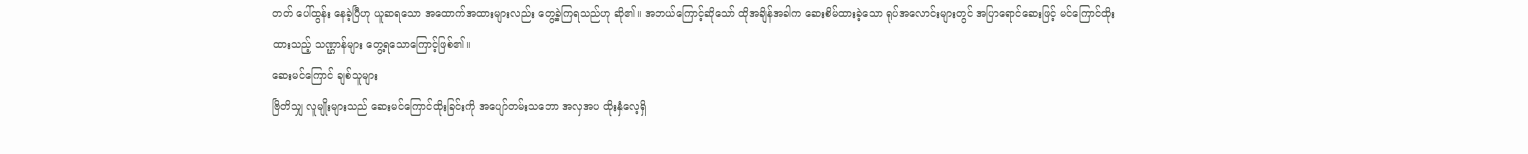တတ် ပေါ်ထွန်း နေခဲ့ပြီဟု ယူဆရသော အထောက်အထားများလည်း တွေ့ခဲ့ကြရသည်ဟု ဆို၏။ အဘယ်ကြောင့်ဆိုသော် ထိုအချိန်အခါက ဆေးစိမ်ထားခဲ့သော ရုပ်အလောင်းများတွင် အပြာရောင်ဆေးဖြင့် မင်ကြောင်ထိုး
ထားသည့် သဏ္ဌာန်များ တွေ့ရသောကြောင့်ဖြစ်၏။
ဆေးမင်ကြောင် ချစ်သူများ
ဗြိတိသျှ လူမျိုးများသည် ဆေးမင်ကြောင်ထိုးခြင်းကို အပျော်တမ်းသဘော အလှအပ ထိုးနှံလေ့ရှိ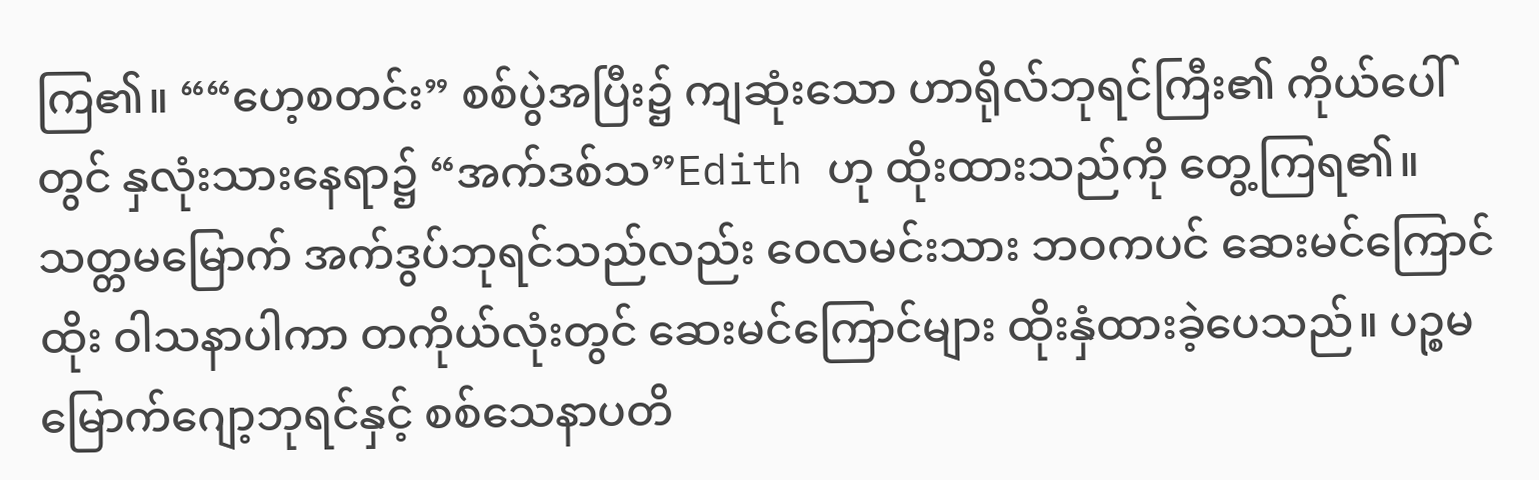ကြ၏။ ““ဟေ့စတင်း” စစ်ပွဲအပြီး၌ ကျဆုံးသော ဟာရိုလ်ဘုရင်ကြီး၏ ကိုယ်ပေါ်တွင် နှလုံးသားနေရာ၌ “အက်ဒစ်သ”Edith ဟု ထိုးထားသည်ကို တွေ့ကြရ၏။
သတ္တမမြောက် အက်ဒွပ်ဘုရင်သည်လည်း ဝေလမင်းသား ဘဝကပင် ဆေးမင်ကြောင်ထိုး ဝါသနာပါကာ တကိုယ်လုံးတွင် ဆေးမင်ကြောင်များ ထိုးနှံထားခဲ့ပေသည်။ ပဉ္စမမြောက်ဂျော့ဘုရင်နှင့် စစ်သေနာပတိ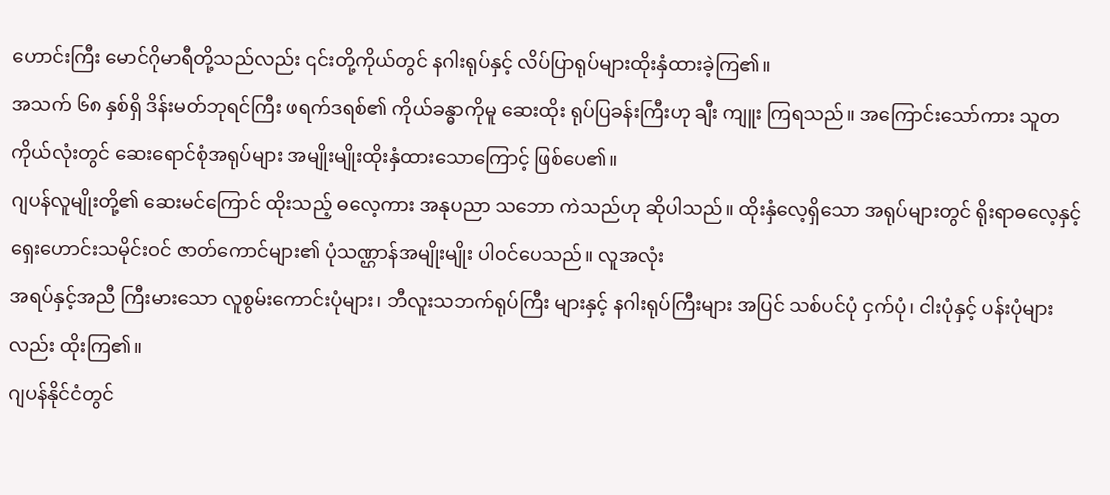ဟောင်းကြီး မောင်ဂိုမာရီတို့သည်လည်း ၎င်းတို့ကိုယ်တွင် နဂါးရုပ်နှင့် လိပ်ပြာရုပ်များထိုးနှံထားခဲ့ကြ၏။
အသက် ၆၈ နှစ်ရှိ ဒိန်းမတ်ဘုရင်ကြီး ဖရက်ဒရစ်၏ ကိုယ်ခန္ဓာကိုမူ ဆေးထိုး ရုပ်ပြခန်းကြီးဟု ချီး ကျူး ကြရသည်။ အကြောင်းသော်ကား သူတကိုယ်လုံးတွင် ဆေးရောင်စုံအရုပ်များ အမျိုးမျိုးထိုးနှံထားသောကြောင့် ဖြစ်ပေ၏။
ဂျပန်လူမျိုးတို့၏ ဆေးမင်ကြောင် ထိုးသည့် ဓလေ့ကား အနုပညာ သဘော ကဲသည်ဟု ဆိုပါသည်။ ထိုးနှံလေ့ရှိသော အရုပ်များတွင် ရိုးရာဓလေ့နှင့် ရှေးဟောင်းသမိုင်းဝင် ဇာတ်ကောင်များ၏ ပုံသဏ္ဌာန်အမျိုးမျိုး ပါဝင်ပေသည်။ လူအလုံး
အရပ်နှင့်အညီ ကြီးမားသော လူစွမ်းကောင်းပုံများ၊ ဘီလူးသဘက်ရုပ်ကြီး များနှင့် နဂါးရုပ်ကြီးများ အပြင် သစ်ပင်ပုံ ငှက်ပုံ၊ ငါးပုံနှင့် ပန်းပုံများလည်း ထိုးကြ၏။
ဂျပန်နိုင်ငံတွင်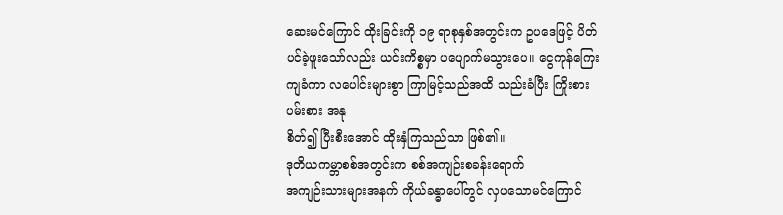ဆေးမင်ကြောင် ထိုးခြင်းကို ၁၉ ရာစုနှစ်အတွင်းက ဥပဒေဖြင့် ပိတ်ပင်ခဲ့ဖူးသော်လည်း ယင်းကိစ္စမှာ ပပျောက်မသွားပေ။ ငွေကုန်ကြေးကျခံကာ လပေါင်းများစွာ ကြာမြင့်သည်အထိ သည်းခံပြီး ကြိုးစားပမ်းစား အနု
စိတ်၍ ပြီးစီးအောင် ထိုးနှံကြသည်သာ ဖြစ်၏။
ဒုတိယကမ္ဘာစစ်အတွင်းက စစ်အကျဉ်းစခန်းရောက်
အကျဉ်းသားများအနက် ကိုယ်ခန္ဓာပေါ်တွင် လှပသောမင်ကြောင်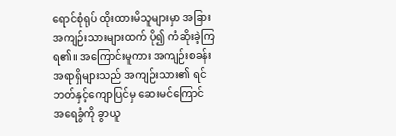ရောင်စုံရုပ် ထိုးထားမိသူများမှာ အခြားအကျဉ်းသားများထက် ပို၍ ကံဆိုးခဲ့ကြရ၏။ အကြောင်းမူကား အကျဉ်းစခန်း အရာရှိများသည် အကျဉ်းသား၏ ရင်ဘတ်နှင့်ကျောပြင်မှ ဆေးမင်ကြောင် အရေခွံကို ခွာယူ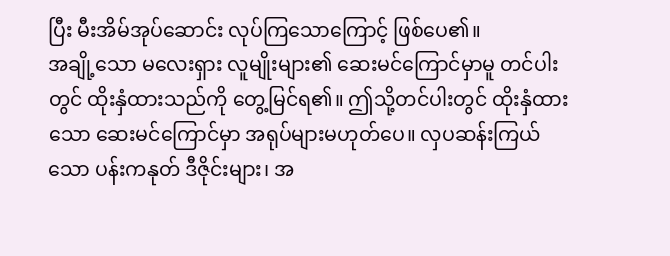ပြီး မီးအိမ်အုပ်ဆောင်း လုပ်ကြသောကြောင့် ဖြစ်ပေ၏။
အချို့သော မလေးရှား လူမျိုးများ၏ ဆေးမင်ကြောင်မှာမူ တင်ပါးတွင် ထိုးနှံထားသည်ကို တွေ့မြင်ရ၏။ ဤသို့တင်ပါးတွင် ထိုးနှံထားသော ဆေးမင်ကြောင်မှာ အရုပ်များမဟုတ်ပေ။ လှပဆန်းကြယ်သော ပန်းကနုတ် ဒီဇိုင်းများ၊ အ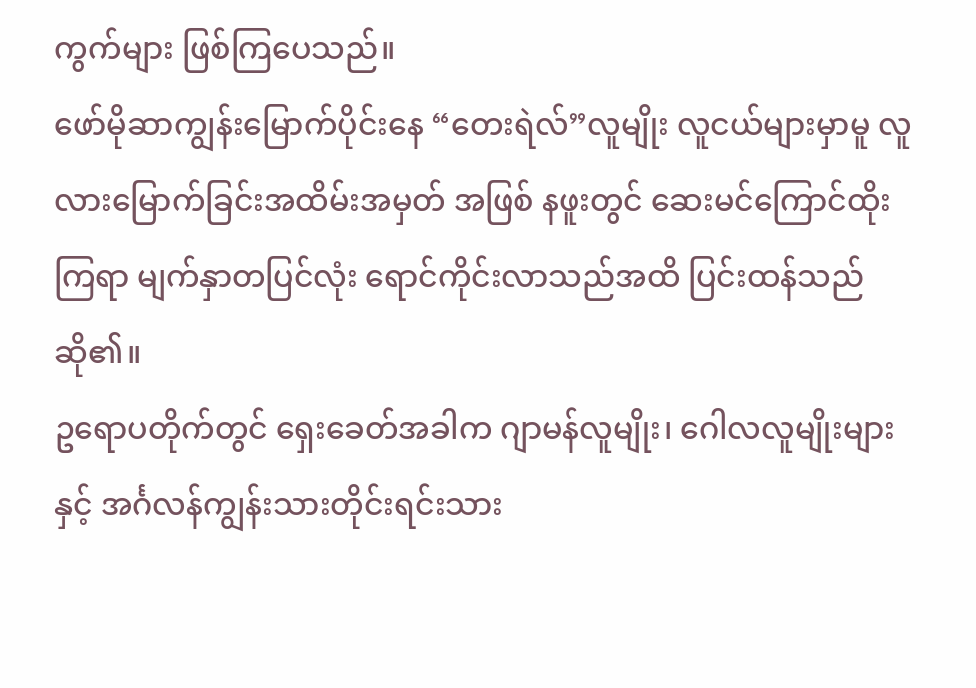ကွက်များ ဖြစ်ကြပေသည်။
ဖော်မိုဆာကျွန်းမြောက်ပိုင်းနေ “တေးရဲလ်”လူမျိုး လူငယ်များမှာမူ လူလားမြောက်ခြင်းအထိမ်းအမှတ် အဖြစ် နဖူးတွင် ဆေးမင်ကြောင်ထိုးကြရာ မျက်နှာတပြင်လုံး ရောင်ကိုင်းလာသည်အထိ ပြင်းထန်သည်ဆို၏။
ဥရောပတိုက်တွင် ရှေးခေတ်အခါက ဂျာမန်လူမျိုး၊ ဂေါလလူမျိုးများနှင့် အင်္ဂလန်ကျွန်းသားတိုင်းရင်းသား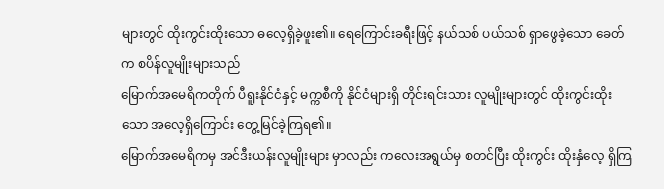များတွင် ထိုးကွင်းထိုးသော ဓလေ့ရှိခဲ့ဖူး၏။ ရေကြောင်းခရီးဖြင့် နယ်သစ် ပယ်သစ် ရှာဖွေခဲ့သော ခေတ်က စပိန်လူမျိုးများသည်
မြောက်အမေရိကတိုက် ပီရူးနိုင်ငံနှင့် မက္ကစီကို နိုင်ငံများရှိ တိုင်းရင်းသား လူမျိုးများတွင် ထိုးကွင်းထိုးသော အလေ့ရှိကြောင်း တွေ့မြင်ခဲ့ကြရ၏။
မြောက်အမေရိကမှ အင်ဒီးယန်းလူမျိုးများ မှာလည်း ကလေးအရွယ်မှ စတင်ပြီး ထိုးကွင်း ထိုးနှံလေ့ ရှိကြ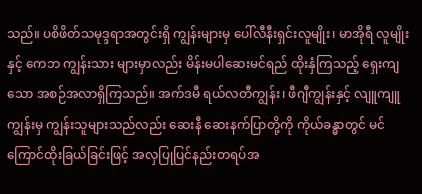သည်။ ပစိဖိတ်သမုဒ္ဒရာအတွင်းရှိ ကျွန်းများမှ ပေါ်လီနီးရှင်းလူမျိုး၊ မာအိုရီ လူမျိုးနှင့် ကေဘ ကျွန်းသား များမှာလည်း မိန်းမပါဆေးမင်ရည် ထိုးနှံကြသည့် ရှေးကျသော အစဉ်အလာရှိကြသည်။ အက်ဒမီ ရယ်လတီကျွန်း၊ ဖီဂျီကျွန်းနှင့် လျူကျူကျွန်းမှ ကျွန်းသူများသည်လည်း ဆေးနီ ဆေးနက်ပြာတို့ကို ကိုယ်ခန္ဓာတွင် မင်ကြောင်ထိုးခြယ်ခြင်းဖြင့် အလှပြုပြင်နည်းတရပ်အ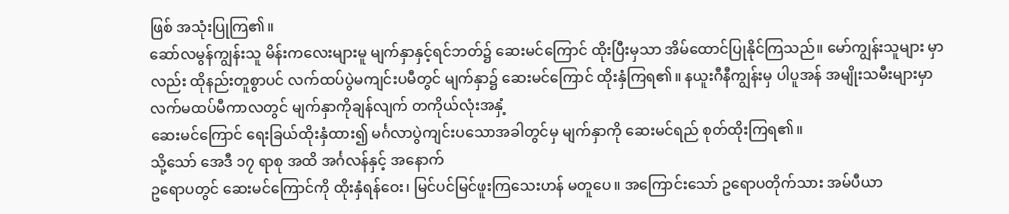ဖြစ် အသုံးပြုကြ၏။
ဆော်လမွန်ကျွန်းသူ မိန်းကလေးများမူ မျက်နှာနှင့်ရင်ဘတ်၌ ဆေးမင်ကြောင် ထိုးပြီးမှသာ အိမ်ထောင်ပြုနိုင်ကြသည်။ မော်ကျွန်းသူများ မှာလည်း ထိုနည်းတူစွာပင် လက်ထပ်ပွဲမကျင်းပမီတွင် မျက်နှာ၌ ဆေးမင်ကြောင် ထိုးနှံကြရ၏။ နယူးဂီနီကျွန်းမှ ပါပူအန် အမျိုးသမီးများမှာ လက်မထပ်မီကာလတွင် မျက်နှာကိုချန်လျက် တကိုယ်လုံးအနှံ့
ဆေးမင်ကြောင် ရေးခြယ်ထိုးနှံထား၍ မင်္ဂလာပွဲကျင်းပသောအခါတွင်မှ မျက်နှာကို ဆေးမင်ရည် စုတ်ထိုးကြရ၏။
သို့သော် အေဒီ ၁၇ ရာစု အထိ အင်္ဂလန်နှင့် အနောက်
ဥရောပတွင် ဆေးမင်ကြောင်ကို ထိုးနှံရန်ဝေး၊ မြင်ပင်မြင်ဖူးကြသေးဟန် မတူပေ။ အကြောင်းသော် ဥရောပတိုက်သား အမ်ပီယာ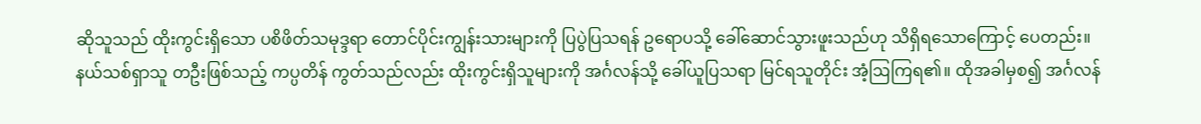ဆိုသူသည် ထိုးကွင်းရှိသော ပစိဖိတ်သမုဒ္ဒရာ တောင်ပိုင်းကျွန်းသားများကို ပြပွဲပြသရန် ဥရောပသို့ ခေါ်ဆောင်သွားဖူးသည်ဟု သိရှိရသောကြောင့် ပေတည်း။
နယ်သစ်ရှာသူ တဦးဖြစ်သည့် ကပ္ပတိန် ကွတ်သည်လည်း ထိုးကွင်းရှိသူများကို အင်္ဂလန်သို့ ခေါ်ယူပြသရာ မြင်ရသူတိုင်း အံ့ဩကြရ၏။ ထိုအခါမှစ၍ အင်္ဂလန်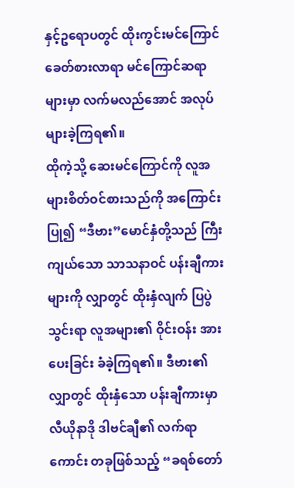နှင့်ဥရောပတွင် ထိုးကွင်းမင်ကြောင် ခေတ်စားလာရာ မင်ကြောင်ဆရာများမှာ လက်မလည်အောင် အလုပ်များခဲ့ကြရ၏။
ထိုကဲ့သို့ ဆေးမင်ကြောင်ကို လူအများစိတ်ဝင်စားသည်ကို အကြောင်းပြု၍ “ဒီဗား”မောင်နှံတို့သည် ကြီးကျယ်သော သာသနာဝင် ပန်းချီကားများကို လျှာတွင် ထိုးနှံလျက် ပြပွဲသွင်းရာ လူအများ၏ ဝိုင်းဝန်း အားပေးခြင်း ခံခဲ့ကြရ၏။ ဒီဗား၏ လျှာတွင် ထိုးနှံသော ပန်းချီကားမှာ လီယိုနာဒို ဒါဗင်ချီ၏ လက်ရာကောင်း တခုဖြစ်သည့် “ခရစ်တော်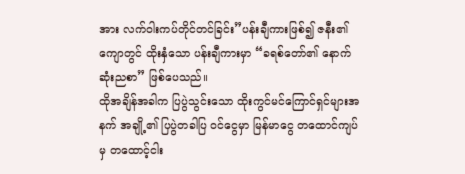အား လက်ဝါးကပ်တိုင်တင်ခြင်း”ပန်းချီကားဖြစ်၍ ဇနီး၏ကျောတွင် ထိုးနှံသော ပန်းချီကားမှာ “ခရစ်တော်၏ နောက်ဆုံးညစာ” ဖြစ်ပေသည်။
ထိုအချိန်အခါက ပြပွဲသွင်းသော ထိုးကွင်မင်ကြောင်ရှင်များအနက် အချို့၏ ပြပွဲတခါပြ ဝင်ငွေမှာ မြန်မာငွေ တထောင်ကျပ်မှ တထောင့်ငါး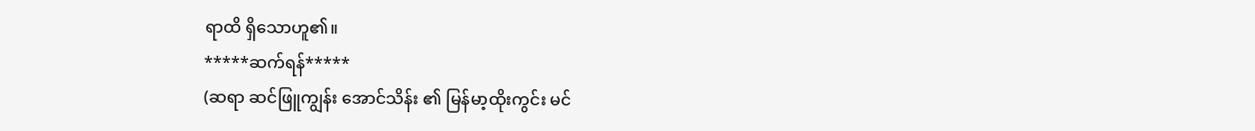ရာထိ ရှိသောဟူ၏။
*****ဆက်ရန်*****
(ဆရာ ဆင်ဖြူကျွန်း အောင်သိန်း ၏ မြန်မာ့ထိုးကွင်း မင်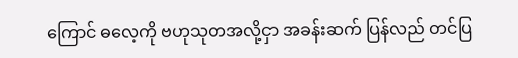ကြောင် ဓလေ့ကို ဗဟုသုတအလို့ငှာ အခန်းဆက် ပြန်လည် တင်ပြ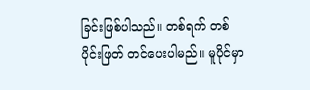ခြင်းဖြစ်ပါသည်။ တစ်ရက် တစ်ပိုင်းဖြတ် တင်ပေးပါမည်။ မူပိုင်မှာ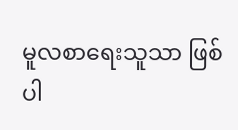မူလစာရေးသူသာ ဖြစ်ပါ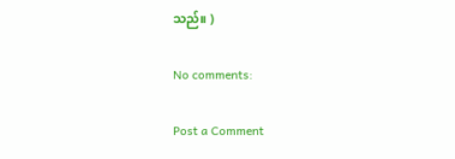သည်။ )

No comments:

Post a Comment